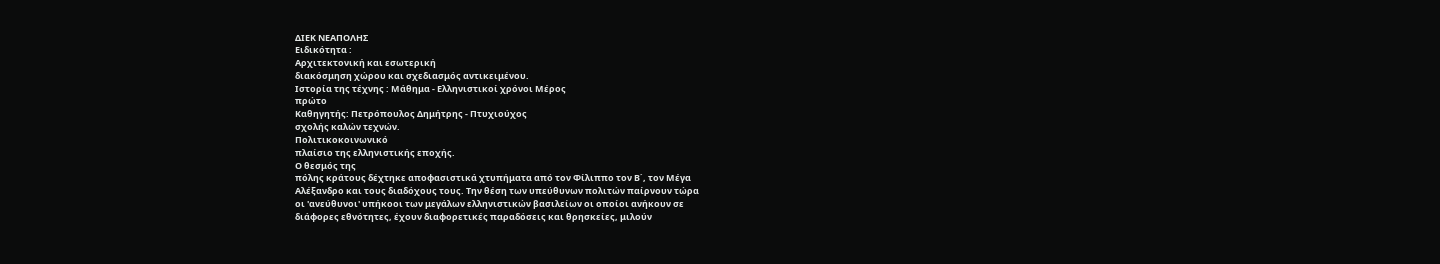ΔΙΕΚ ΝΕΑΠΟΛΗΣ
Ειδικότητα :
Αρχιτεκτονική και εσωτερική
διακόσμηση χώρου και σχεδιασμός αντικειμένου.
Ιστορία της τέχνης : Μάθημα - Ελληνιστικοί χρόνοι Μέρος
πρώτο
Καθηγητής: Πετρόπουλος Δημήτρης - Πτυχιούχος
σχολής καλών τεχνών.
Πολιτικοκοινωνικό
πλαίσιο της ελληνιστικής εποχής.
Ο θεσμός της
πόλης κράτους δέχτηκε αποφασιστικά χτυπήματα από τον Φίλιππο τον Β΄, τον Μέγα
Αλέξανδρο και τους διαδόχους τους. Την θέση των υπεύθυνων πολιτών παίρνουν τώρα
οι 'ανεύθυνοι' υπήκοοι των μεγάλων ελληνιστικών βασιλείων οι οποίοι ανήκουν σε
διάφορες εθνότητες, έχουν διαφορετικές παραδόσεις και θρησκείες, μιλούν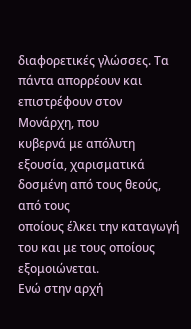διαφορετικές γλώσσες. Τα πάντα απορρέουν και επιστρέφουν στον Μονάρχη, που
κυβερνά με απόλυτη εξουσία, χαρισματικά δοσμένη από τους θεούς, από τους
οποίους έλκει την καταγωγή του και με τους οποίους εξομοιώνεται.
Ενώ στην αρχή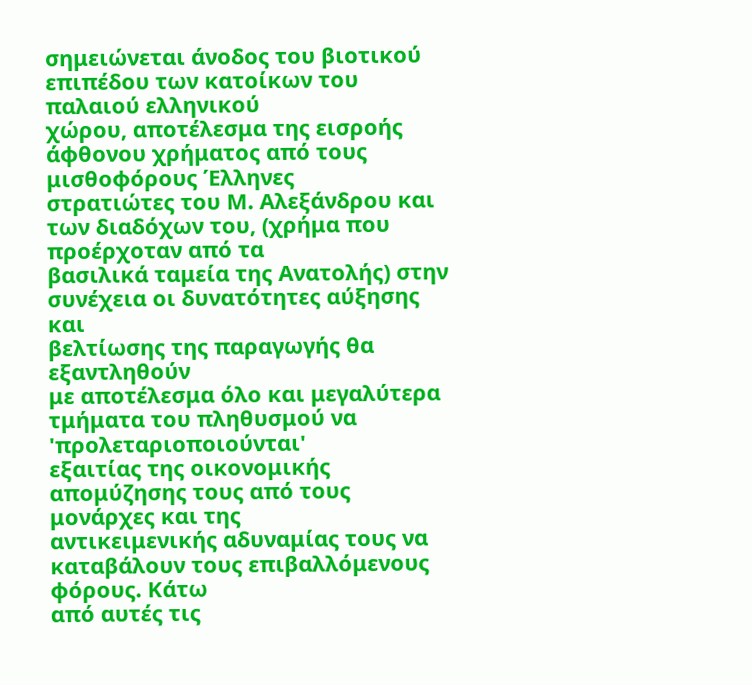σημειώνεται άνοδος του βιοτικού επιπέδου των κατοίκων του παλαιού ελληνικού
χώρου, αποτέλεσμα της εισροής άφθονου χρήματος από τους μισθοφόρους Έλληνες
στρατιώτες του Μ. Αλεξάνδρου και των διαδόχων του, (χρήμα που προέρχοταν από τα
βασιλικά ταμεία της Ανατολής) στην συνέχεια οι δυνατότητες αύξησης και
βελτίωσης της παραγωγής θα εξαντληθούν
με αποτέλεσμα όλο και μεγαλύτερα τμήματα του πληθυσμού να 'προλεταριοποιούνται'
εξαιτίας της οικονομικής απομύζησης τους από τους μονάρχες και της
αντικειμενικής αδυναμίας τους να καταβάλουν τους επιβαλλόμενους φόρους. Κάτω
από αυτές τις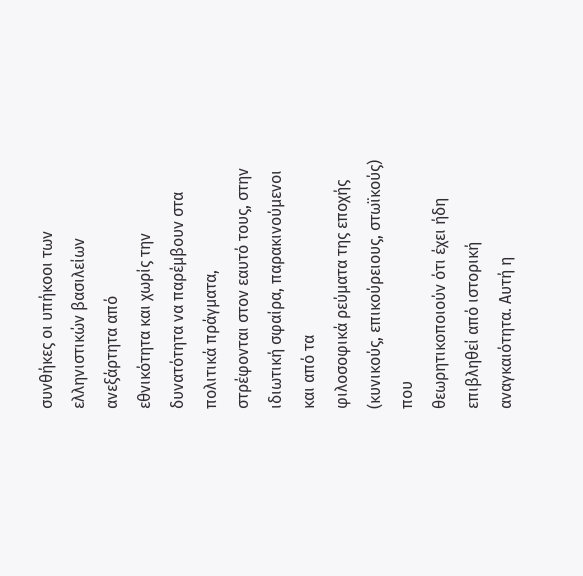συνθήκες οι υπήκοοι των ελληνιστικών βασιλείων ανεξάρτητα από
εθνικότητα και χωρίς την δυνατότητα να παρέμβουν στα πολιτικά πράγματα,
στρέφονται στον εαυτό τους, στην ιδιωτική σφαίρα, παρακινούμενοι και από τα
φιλοσοφικά ρεύματα της εποχής (κυνικούς, επικούρειους, στωϊκούς) που
θεωρητικοποιούν ότι έχει ήδη επιβληθεί από ιστορική αναγκαιότητα. Αυτή η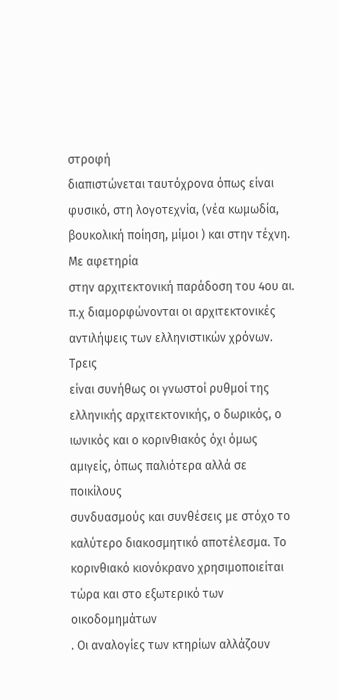στροφή
διαπιστώνεται ταυτόχρονα όπως είναι φυσικό, στη λογοτεχνία, (νέα κωμωδία,
βουκολική ποίηση, μίμοι ) και στην τέχνη.
Με αφετηρία
στην αρχιτεκτονική παράδοση του 4ου αι.
π.χ διαμορφώνονται οι αρχιτεκτονικές αντιλήψεις των ελληνιστικών χρόνων. Τρεις
είναι συνήθως οι γνωστοί ρυθμοί της ελληνικής αρχιτεκτονικής, ο δωρικός, ο
ιωνικός και ο κορινθιακός όχι όμως αμιγείς, όπως παλιότερα αλλά σε ποικίλους
συνδυασμούς και συνθέσεις με στόχο το καλύτερο διακοσμητικό αποτέλεσμα. Το
κορινθιακό κιονόκρανο χρησιμοποιείται τώρα και στο εξωτερικό των οικοδομημάτων
. Οι αναλογίες των κτηρίων αλλάζουν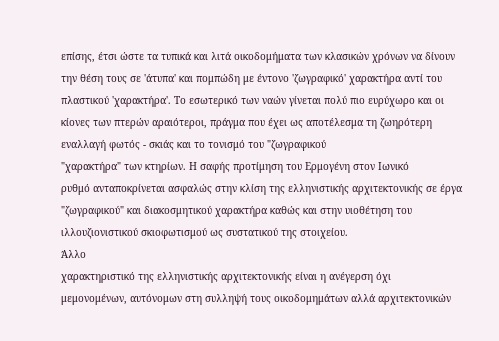επίσης, έτσι ώστε τα τυπικά και λιτά οικοδομήματα των κλασικών χρόνων να δίνουν
την θέση τους σε 'άτυπα' και πομπώδη με έντονο 'ζωγραφικό' χαρακτήρα αντί του
πλαστικού 'χαρακτήρα'. Το εσωτερικό των ναών γίνεται πολύ πιο ευρύχωρο και οι
κίονες των πτερών αραιότεροι, πράγμα που έχει ως αποτέλεσμα τη ζωηρότερη
εναλλαγή φωτός - σκιάς και το τονισμό του "ζωγραφικού
"χαρακτήρα" των κτηρίων. Η σαφής προτίμηση του Ερμογένη στον Ιωνικό
ρυθμό ανταποκρίνεται ασφαλώς στην κλίση της ελληνιστικής αρχιτεκτονικής σε έργα
"ζωγραφικού" και διακοσμητικού χαρακτήρα καθώς και στην υιοθέτηση του
ιλλουζιονιστικού σκιοφωτισμού ως συστατικού της στοιχείου.
Άλλο
χαρακτηριστικό της ελληνιστικής αρχιτεκτονικής είναι η ανέγερση όχι
μεμονομένων, αυτόνομων στη συλληψή τους οικοδομημάτων αλλά αρχιτεκτονικών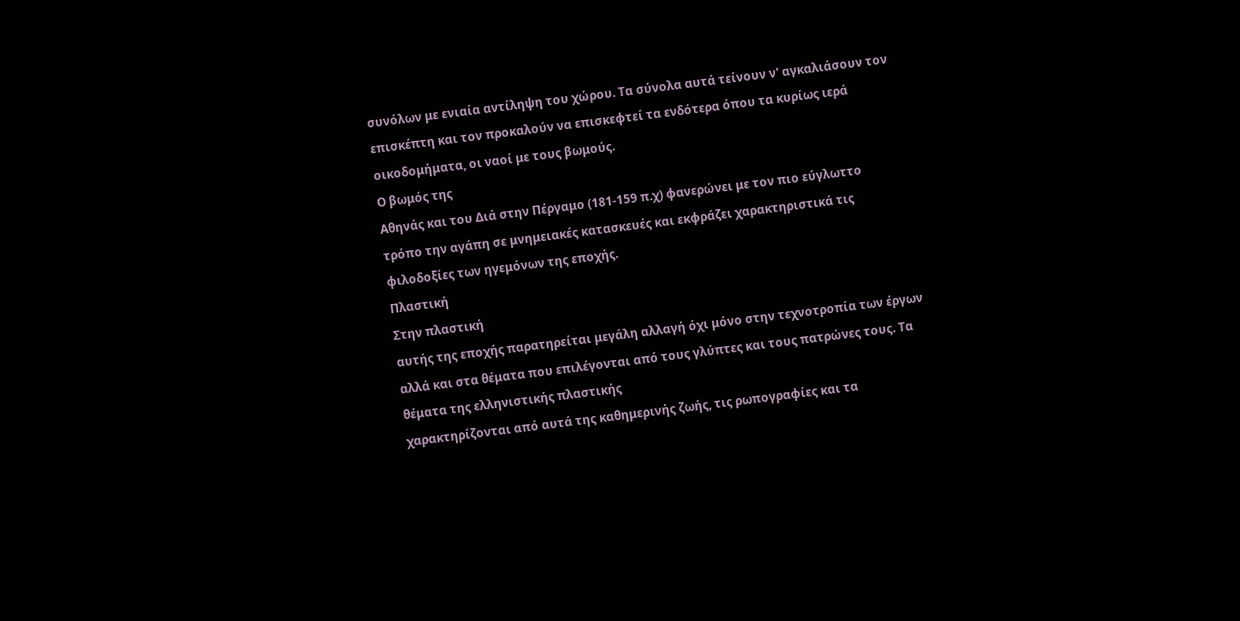συνόλων με ενιαία αντίληψη του χώρου. Τα σύνολα αυτά τείνουν ν' αγκαλιάσουν τον
επισκέπτη και τον προκαλούν να επισκεφτεί τα ενδότερα όπου τα κυρίως ιερά
οικοδομήματα, οι ναοί με τους βωμούς.
Ο βωμός της
Αθηνάς και του Διά στην Πέργαμο (181-159 π.χ) φανερώνει με τον πιο εύγλωττο
τρόπο την αγάπη σε μνημειακές κατασκευές και εκφράζει χαρακτηριστικά τις
φιλοδοξίες των ηγεμόνων της εποχής.
Πλαστική
Στην πλαστική
αυτής της εποχής παρατηρείται μεγάλη αλλαγή όχι μόνο στην τεχνοτροπία των έργων
αλλά και στα θέματα που επιλέγονται από τους γλύπτες και τους πατρώνες τους. Τα
θέματα της ελληνιστικής πλαστικής
χαρακτηρίζονται από αυτά της καθημερινής ζωής, τις ρωπογραφίες και τα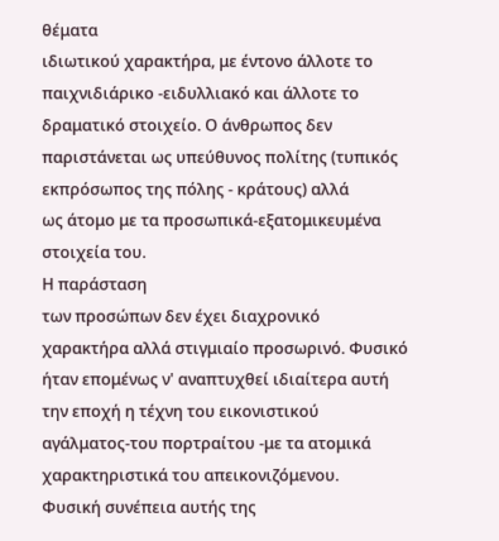θέματα
ιδιωτικού χαρακτήρα, με έντονο άλλοτε το
παιχνιδιάρικο -ειδυλλιακό και άλλοτε το δραματικό στοιχείο. Ο άνθρωπος δεν
παριστάνεται ως υπεύθυνος πολίτης (τυπικός εκπρόσωπος της πόλης - κράτους) αλλά
ως άτομο με τα προσωπικά-εξατομικευμένα στοιχεία του.
Η παράσταση
των προσώπων δεν έχει διαχρονικό χαρακτήρα αλλά στιγμιαίο προσωρινό. Φυσικό
ήταν επομένως ν' αναπτυχθεί ιδιαίτερα αυτή την εποχή η τέχνη του εικονιστικού
αγάλματος-του πορτραίτου -με τα ατομικά χαρακτηριστικά του απεικονιζόμενου.
Φυσική συνέπεια αυτής της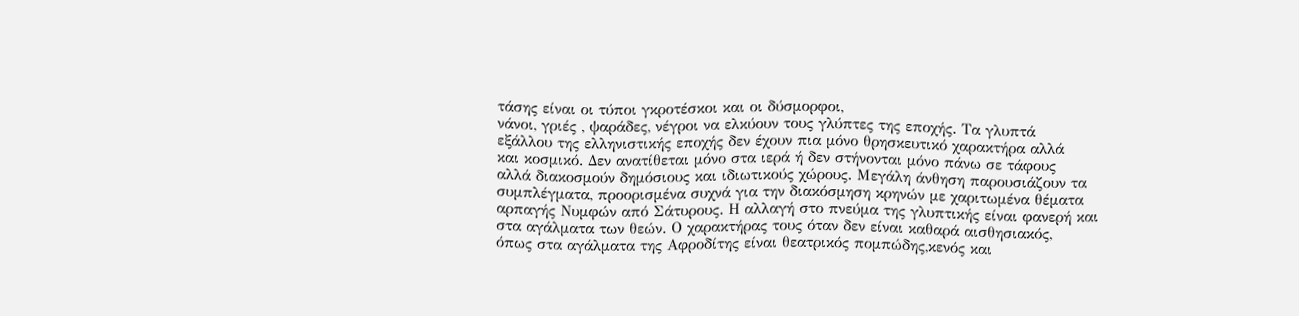τάσης είναι οι τύποι γκροτέσκοι και οι δύσμορφοι,
νάνοι, γριές , ψαράδες, νέγροι να ελκύουν τους γλύπτες της εποχής. Τα γλυπτά
εξάλλου της ελληνιστικής εποχής δεν έχουν πια μόνο θρησκευτικό χαρακτήρα αλλά
και κοσμικό. Δεν ανατίθεται μόνο στα ιερά ή δεν στήνονται μόνο πάνω σε τάφους
αλλά διακοσμούν δημόσιους και ιδιωτικούς χώρους. Μεγάλη άνθηση παρουσιάζουν τα
συμπλέγματα, προορισμένα συχνά για την διακόσμηση κρηνών με χαριτωμένα θέματα
αρπαγής Νυμφών από Σάτυρους. Η αλλαγή στο πνεύμα της γλυπτικής είναι φανερή και
στα αγάλματα των θεών. Ο χαρακτήρας τους όταν δεν είναι καθαρά αισθησιακός,
όπως στα αγάλματα της Αφροδίτης είναι θεατρικός πομπώδης,κενός και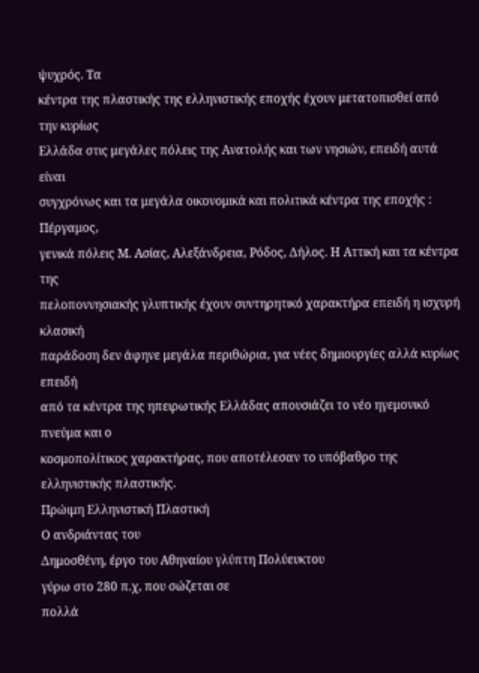ψυχρός. Τα
κέντρα της πλαστικής της ελληνιστικής εποχής έχουν μετατοπισθεί από την κυρίως
Ελλάδα στις μεγάλες πόλεις της Ανατολής και των νησιών, επειδή αυτά είναι
συγχρόνως και τα μεγάλα οικονομικά και πολιτικά κέντρα της εποχής : Πέργαμος,
γενικά πόλεις Μ. Ασίας, Αλεξάνδρεια, Ρόδος, Δήλος. Η Αττική και τα κέντρα της
πελοποννησιακής γλυπτικής έχουν συντηρητικό χαρακτήρα επειδή η ισχυρή κλασική
παράδοση δεν άφηνε μεγάλα περιθώρια, για νέες δημιουργίες αλλά κυρίως επειδή
από τα κέντρα της ηπειρωτικής Ελλάδας απουσιάζει το νέο ηγεμονικό πνεύμα και ο
κοσμοπολίτικος χαρακτήρας, που αποτέλεσαν το υπόβαθρο της ελληνιστικής πλαστικής.
Πρώιμη Ελληνιστική Πλαστική
Ο ανδριάντας του
Δημοσθένη, έργο του Αθηναίου γλύπτη Πολύευκτου
γύρω στο 280 π.χ, που σώζεται σε
πολλά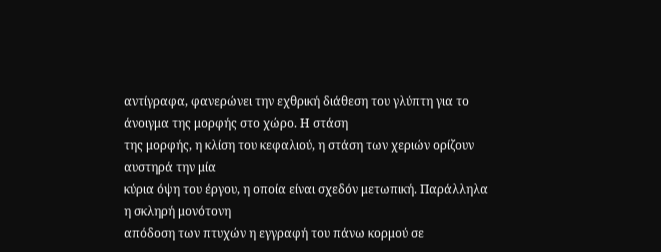αντίγραφα, φανερώνει την εχθρική διάθεση του γλύπτη για το άνοιγμα της μορφής στο χώρο. Η στάση
της μορφής, η κλίση του κεφαλιού, η στάση των χεριών ορίζουν αυστηρά την μία
κύρια όψη του έργου, η οποία είναι σχεδόν μετωπική. Παράλληλα η σκληρή μονότονη
απόδοση των πτυχών η εγγραφή του πάνω κορμού σε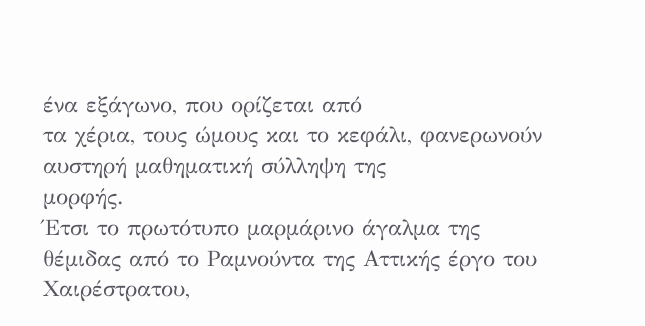ένα εξάγωνο, που ορίζεται από
τα χέρια, τους ώμους και το κεφάλι, φανερωνούν αυστηρή μαθηματική σύλληψη της
μορφής.
Έτσι το πρωτότυπο μαρμάρινο άγαλμα της
θέμιδας από το Ραμνούντα της Αττικής έργο του Χαιρέστρατου,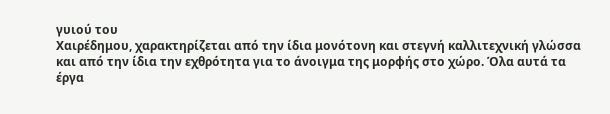γυιού του
Χαιρέδημου, χαρακτηρίζεται από την ίδια μονότονη και στεγνή καλλιτεχνική γλώσσα
και από την ίδια την εχθρότητα για το άνοιγμα της μορφής στο χώρο. Όλα αυτά τα
έργα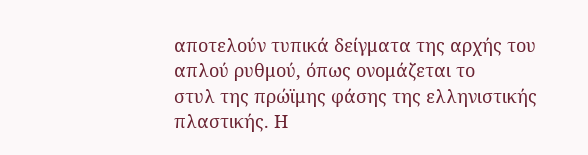αποτελούν τυπικά δείγματα της αρχής του απλού ρυθμού, όπως ονομάζεται το
στυλ της πρώϊμης φάσης της ελληνιστικής πλαστικής. Η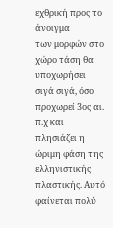εχθρική προς το άνοιγμα
των μορφών στο χώρο τάση θα υποχωρήσει σιγά σιγά, όσο προχωρεί 3ος αι. π.χ και
πλησιάζει η ώριμη φάση της ελληνιστικής πλαστικής. Αυτό φαίνεται πολύ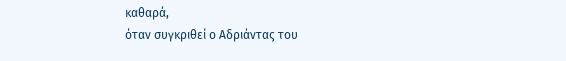καθαρά,
όταν συγκριθεί ο Αδριάντας του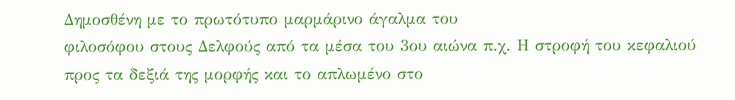Δημοσθένη με το πρωτότυπο μαρμάρινο άγαλμα του
φιλοσόφου στους Δελφούς από τα μέσα του 3ου αιώνα π.χ. Η στροφή του κεφαλιού
προς τα δεξιά της μορφής και το απλωμένο στο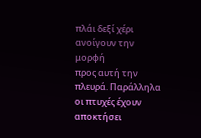πλάι δεξί χέρι ανοίγουν την μορφή
προς αυτή την πλευρά. Παράλληλα οι πτυχές έχουν αποκτήσει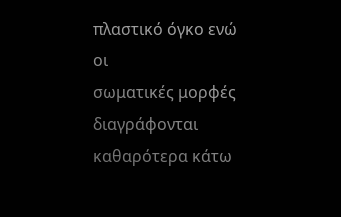πλαστικό όγκο ενώ οι
σωματικές μορφές διαγράφονται καθαρότερα κάτω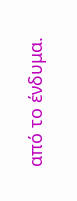από το ένδυμα.